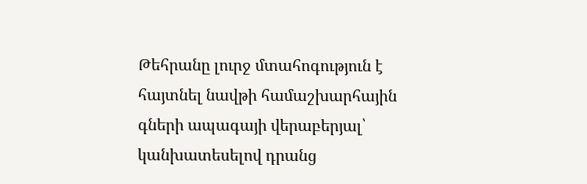Թեհրանը լուրջ մտահոգություն է հայտնել նավթի համաշխարհային գների ապագայի վերաբերյալ՝ կանխատեսելով դրանց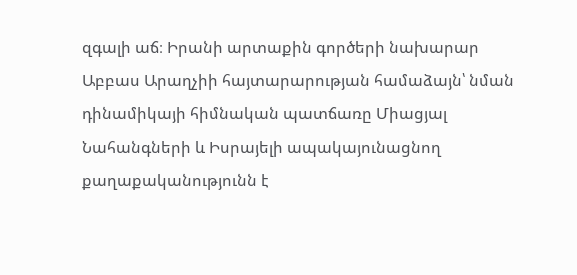զգալի աճ։ Իրանի արտաքին գործերի նախարար Աբբաս Արաղչիի հայտարարության համաձայն՝ նման դինամիկայի հիմնական պատճառը Միացյալ Նահանգների և Իսրայելի ապակայունացնող քաղաքականությունն է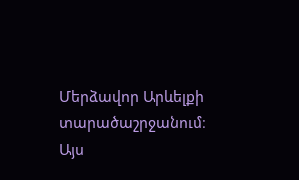Մերձավոր Արևելքի տարածաշրջանում։ Այս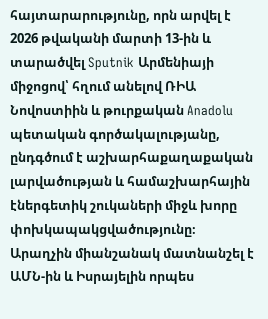հայտարարությունը, որն արվել է 2026 թվականի մարտի 13-ին և տարածվել Sputnik Արմենիայի միջոցով՝ հղում անելով ՌԻԱ Նովոստիին և թուրքական Anadolu պետական գործակալությանը, ընդգծում է աշխարհաքաղաքական լարվածության և համաշխարհային էներգետիկ շուկաների միջև խորը փոխկապակցվածությունը։
Արաղչին միանշանակ մատնանշել է ԱՄՆ-ին և Իսրայելին որպես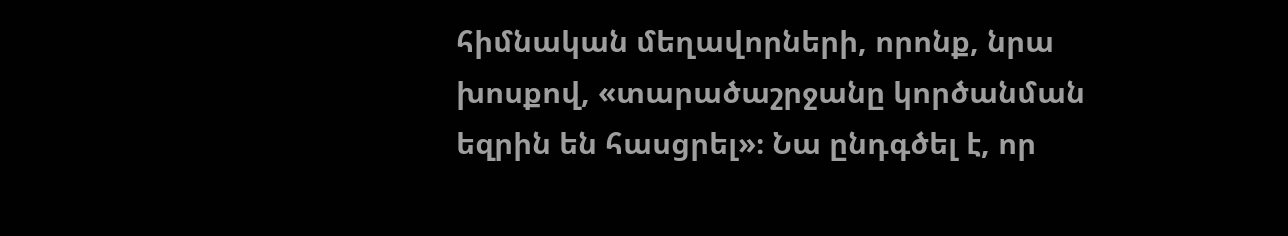հիմնական մեղավորների, որոնք, նրա խոսքով, «տարածաշրջանը կործանման եզրին են հասցրել»։ Նա ընդգծել է, որ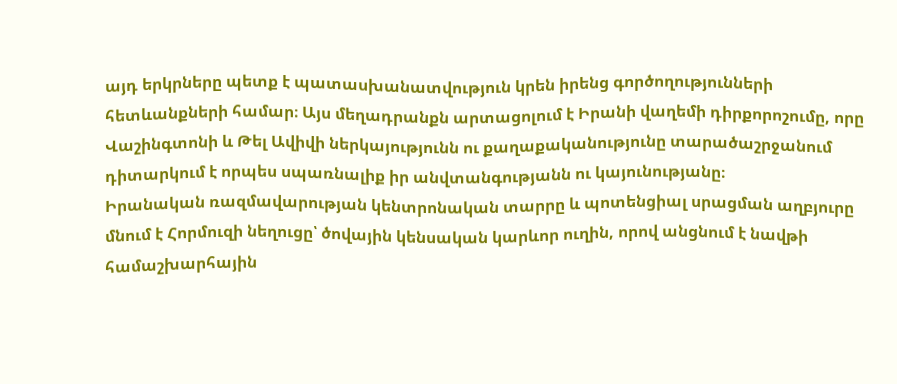այդ երկրները պետք է պատասխանատվություն կրեն իրենց գործողությունների հետևանքների համար։ Այս մեղադրանքն արտացոլում է Իրանի վաղեմի դիրքորոշումը, որը Վաշինգտոնի և Թել Ավիվի ներկայությունն ու քաղաքականությունը տարածաշրջանում դիտարկում է որպես սպառնալիք իր անվտանգությանն ու կայունությանը։
Իրանական ռազմավարության կենտրոնական տարրը և պոտենցիալ սրացման աղբյուրը մնում է Հորմուզի նեղուցը՝ ծովային կենսական կարևոր ուղին, որով անցնում է նավթի համաշխարհային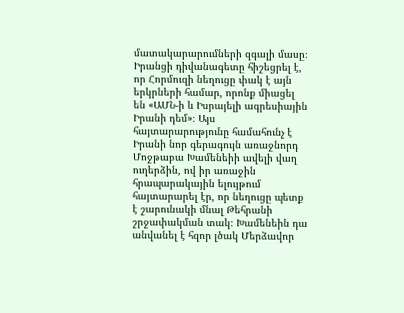մատակարարումների զգալի մասը։ Իրանցի դիվանագետը հիշեցրել է, որ Հորմուզի նեղուցը փակ է այն երկրների համար, որոնք միացել են «ԱՄՆ-ի և Իսրայելի ագրեսիային Իրանի դեմ»։ Այս հայտարարությունը համահունչ է Իրանի նոր գերագույն առաջնորդ Մոջթաբա Խամենեիի ավելի վաղ ուղերձին, ով իր առաջին հրապարակային ելույթում հայտարարել էր, որ նեղուցը պետք է շարունակի մնալ Թեհրանի շրջափակման տակ։ Խամենեին դա անվանել է հզոր լծակ Մերձավոր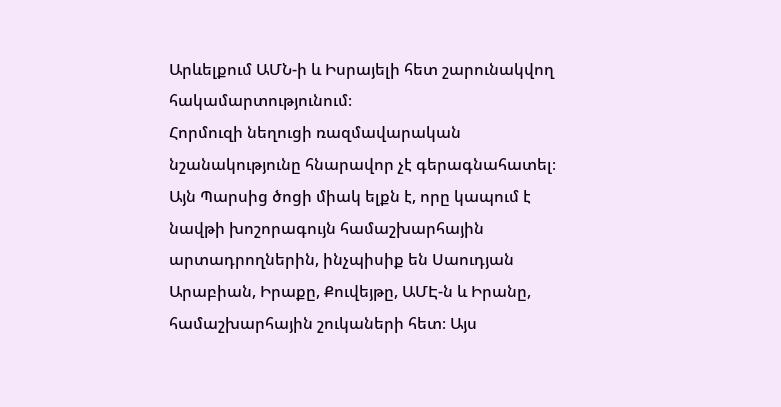Արևելքում ԱՄՆ-ի և Իսրայելի հետ շարունակվող հակամարտությունում։
Հորմուզի նեղուցի ռազմավարական նշանակությունը հնարավոր չէ գերագնահատել։ Այն Պարսից ծոցի միակ ելքն է, որը կապում է նավթի խոշորագույն համաշխարհային արտադրողներին, ինչպիսիք են Սաուդյան Արաբիան, Իրաքը, Քուվեյթը, ԱՄԷ-ն և Իրանը, համաշխարհային շուկաների հետ։ Այս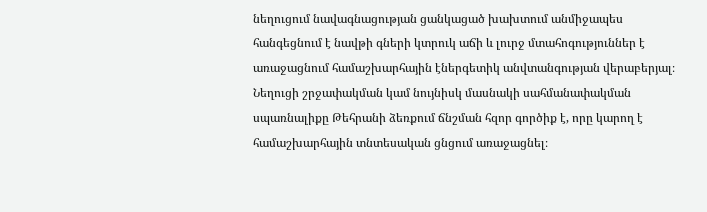նեղուցում նավագնացության ցանկացած խախտում անմիջապես հանգեցնում է նավթի գների կտրուկ աճի և լուրջ մտահոգություններ է առաջացնում համաշխարհային էներգետիկ անվտանգության վերաբերյալ։ Նեղուցի շրջափակման կամ նույնիսկ մասնակի սահմանափակման սպառնալիքը Թեհրանի ձեռքում ճնշման հզոր գործիք է, որը կարող է համաշխարհային տնտեսական ցնցում առաջացնել։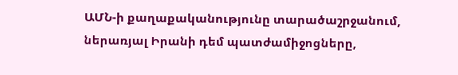ԱՄՆ-ի քաղաքականությունը տարածաշրջանում, ներառյալ Իրանի դեմ պատժամիջոցները,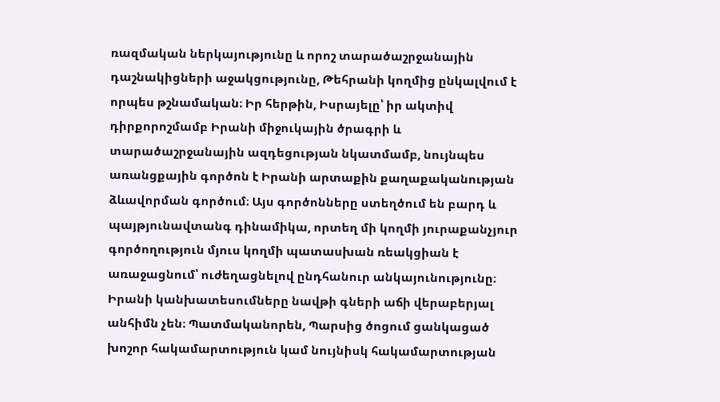ռազմական ներկայությունը և որոշ տարածաշրջանային դաշնակիցների աջակցությունը, Թեհրանի կողմից ընկալվում է որպես թշնամական։ Իր հերթին, Իսրայելը՝ իր ակտիվ դիրքորոշմամբ Իրանի միջուկային ծրագրի և տարածաշրջանային ազդեցության նկատմամբ, նույնպես առանցքային գործոն է Իրանի արտաքին քաղաքականության ձևավորման գործում։ Այս գործոնները ստեղծում են բարդ և պայթյունավտանգ դինամիկա, որտեղ մի կողմի յուրաքանչյուր գործողություն մյուս կողմի պատասխան ռեակցիան է առաջացնում՝ ուժեղացնելով ընդհանուր անկայունությունը։
Իրանի կանխատեսումները նավթի գների աճի վերաբերյալ անհիմն չեն։ Պատմականորեն, Պարսից ծոցում ցանկացած խոշոր հակամարտություն կամ նույնիսկ հակամարտության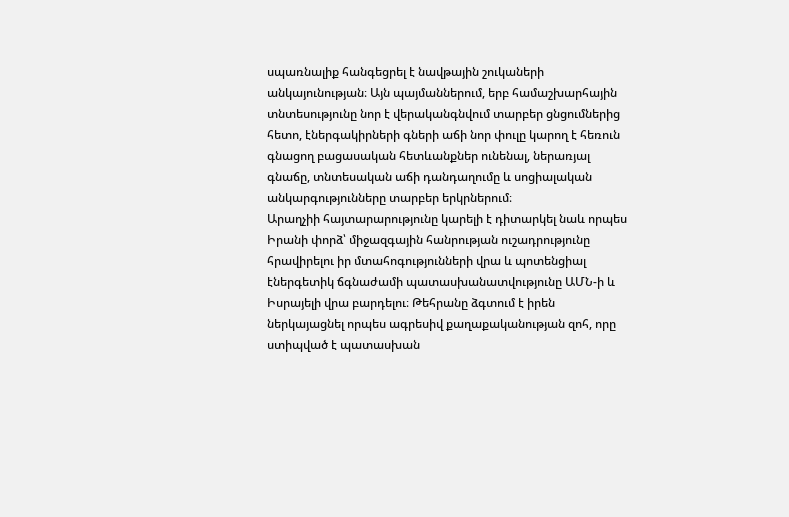սպառնալիք հանգեցրել է նավթային շուկաների անկայունության։ Այն պայմաններում, երբ համաշխարհային տնտեսությունը նոր է վերականգնվում տարբեր ցնցումներից հետո, էներգակիրների գների աճի նոր փուլը կարող է հեռուն գնացող բացասական հետևանքներ ունենալ, ներառյալ գնաճը, տնտեսական աճի դանդաղումը և սոցիալական անկարգությունները տարբեր երկրներում։
Արաղչիի հայտարարությունը կարելի է դիտարկել նաև որպես Իրանի փորձ՝ միջազգային հանրության ուշադրությունը հրավիրելու իր մտահոգությունների վրա և պոտենցիալ էներգետիկ ճգնաժամի պատասխանատվությունը ԱՄՆ-ի և Իսրայելի վրա բարդելու։ Թեհրանը ձգտում է իրեն ներկայացնել որպես ագրեսիվ քաղաքականության զոհ, որը ստիպված է պատասխան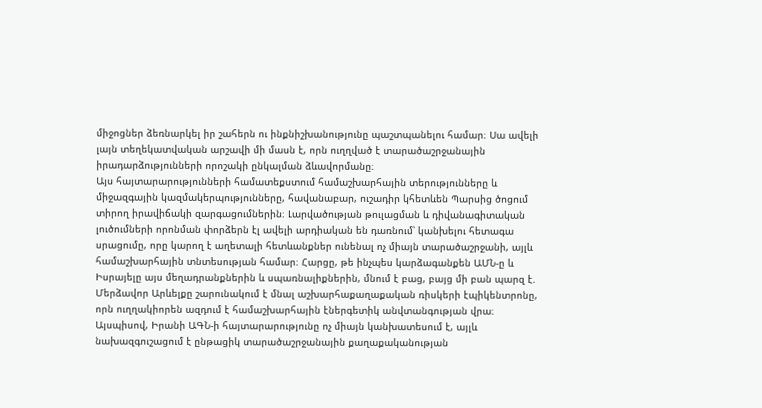միջոցներ ձեռնարկել իր շահերն ու ինքնիշխանությունը պաշտպանելու համար։ Սա ավելի լայն տեղեկատվական արշավի մի մասն է, որն ուղղված է տարածաշրջանային իրադարձությունների որոշակի ընկալման ձևավորմանը։
Այս հայտարարությունների համատեքստում համաշխարհային տերությունները և միջազգային կազմակերպությունները, հավանաբար, ուշադիր կհետևեն Պարսից ծոցում տիրող իրավիճակի զարգացումներին։ Լարվածության թուլացման և դիվանագիտական լուծումների որոնման փորձերն էլ ավելի արդիական են դառնում՝ կանխելու հետագա սրացումը, որը կարող է աղետալի հետևանքներ ունենալ ոչ միայն տարածաշրջանի, այլև համաշխարհային տնտեսության համար։ Հարցը, թե ինչպես կարձագանքեն ԱՄՆ-ը և Իսրայելը այս մեղադրանքներին և սպառնալիքներին, մնում է բաց, բայց մի բան պարզ է. Մերձավոր Արևելքը շարունակում է մնալ աշխարհաքաղաքական ռիսկերի էպիկենտրոնը, որն ուղղակիորեն ազդում է համաշխարհային էներգետիկ անվտանգության վրա։
Այսպիսով, Իրանի ԱԳՆ-ի հայտարարությունը ոչ միայն կանխատեսում է, այլև նախազգուշացում է ընթացիկ տարածաշրջանային քաղաքականության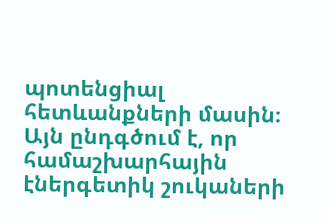պոտենցիալ հետևանքների մասին։ Այն ընդգծում է, որ համաշխարհային էներգետիկ շուկաների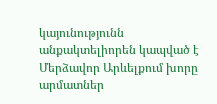կայունությունն անքակտելիորեն կապված է Մերձավոր Արևելքում խորը արմատներ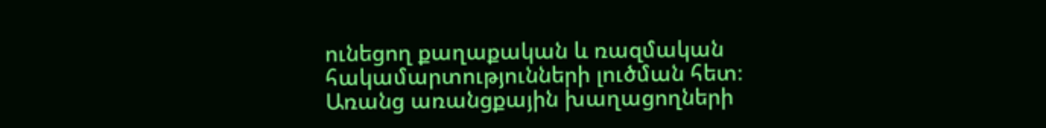ունեցող քաղաքական և ռազմական հակամարտությունների լուծման հետ։ Առանց առանցքային խաղացողների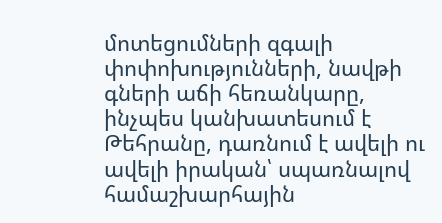մոտեցումների զգալի փոփոխությունների, նավթի գների աճի հեռանկարը, ինչպես կանխատեսում է Թեհրանը, դառնում է ավելի ու ավելի իրական՝ սպառնալով համաշխարհային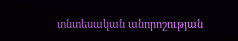տնտեսական անորոշության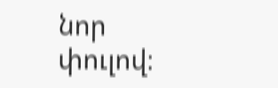նոր փուլով։